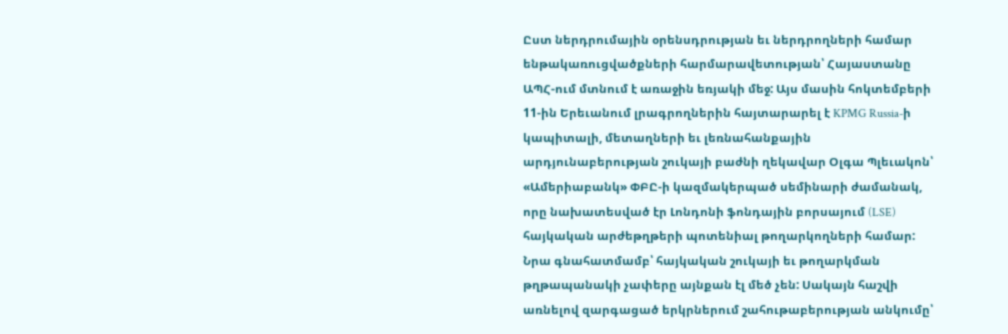Ըստ ներդրումային օրենսդրության եւ ներդրողների համար ենթակառուցվածքների հարմարավետության՝ Հայաստանը ԱՊՀ-ում մտնում է առաջին եռյակի մեջ: Այս մասին հոկտեմբերի 11-ին Երեւանում լրագրողներին հայտարարել է KPMG Russia-ի կապիտալի, մետաղների եւ լեռնահանքային արդյունաբերության շուկայի բաժնի ղեկավար Օլգա Պլեւակոն՝ «Ամերիաբանկ» ՓԲԸ-ի կազմակերպած սեմինարի ժամանակ, որը նախատեսված էր Լոնդոնի ֆոնդային բորսայում (LSE) հայկական արժեթղթերի պոտենիալ թողարկողների համար:
Նրա գնահատմամբ՝ հայկական շուկայի եւ թողարկման թղթապանակի չափերը այնքան էլ մեծ չեն: Սակայն հաշվի առնելով զարգացած երկրներում շահութաբերության անկումը՝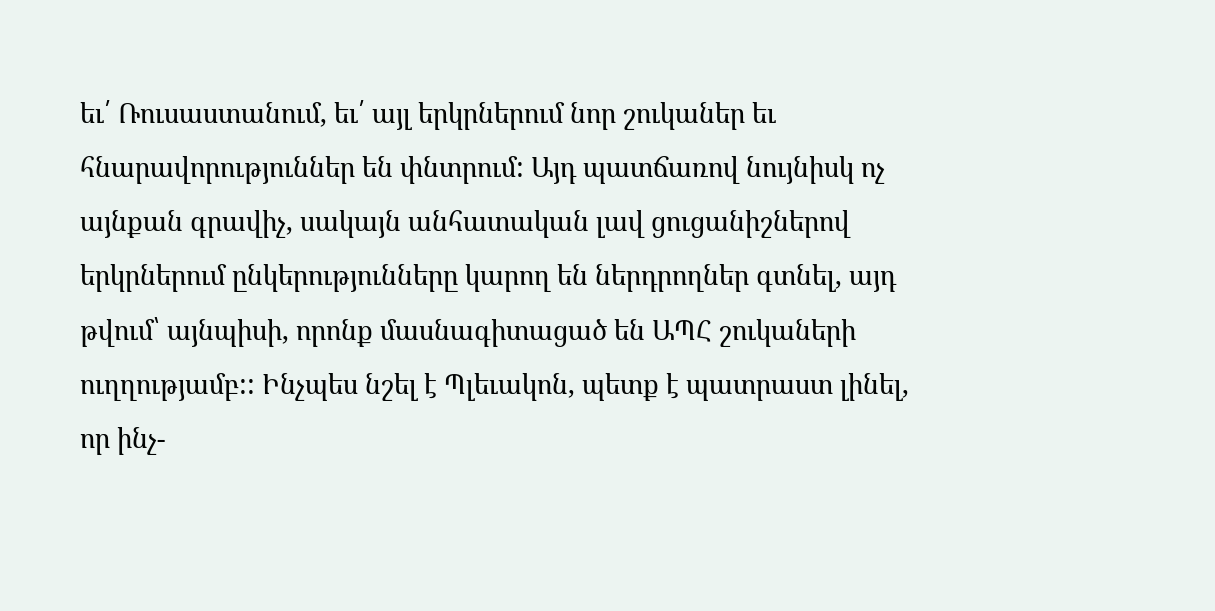եւ՛ Ռուսաստանում, եւ՛ այլ երկրներում նոր շուկաներ եւ հնարավորություններ են փնտրում: Այդ պատճառով նույնիսկ ոչ այնքան գրավիչ, սակայն անհատական լավ ցուցանիշներով երկրներում ընկերությունները կարող են ներդրողներ գտնել, այդ թվում՝ այնպիսի, որոնք մասնագիտացած են ԱՊՀ շուկաների ուղղությամբ:: Ինչպես նշել է Պլեւակոն, պետք է պատրաստ լինել, որ ինչ-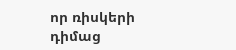որ ռիսկերի դիմաց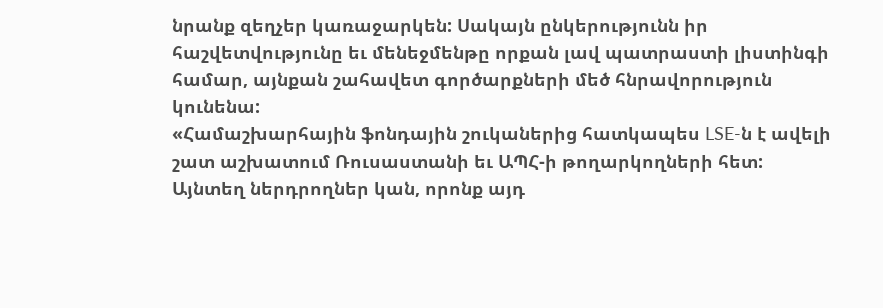նրանք զեղչեր կառաջարկեն: Սակայն ընկերությունն իր հաշվետվությունը եւ մենեջմենթը որքան լավ պատրաստի լիստինգի համար, այնքան շահավետ գործարքների մեծ հնրավորություն կունենա:
«Համաշխարհային ֆոնդային շուկաներից հատկապես LSE-ն է ավելի շատ աշխատում Ռուսաստանի եւ ԱՊՀ-ի թողարկողների հետ: Այնտեղ ներդրողներ կան, որոնք այդ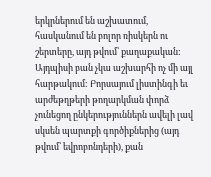երկրներում են աշխատում, հասկանում են բոլոր ռիսկերն ու շերտերը, այդ թվում՝ քաղաքական: Այդպիսի բան չկա աշխարհի ոչ մի այլ հարթակում: Բորսայում լիստինգի եւ արժեթղթերի թողարկման փորձ չունեցող ընկերություններն ավելի լավ սկսեն պարտքի գործիքներից (այդ թվում՝ եվրոբոնդերի), քան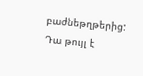բաժնեթղթերից: Դա թույլ է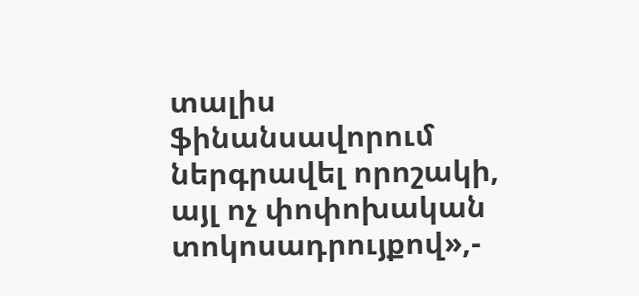տալիս ֆինանսավորում ներգրավել որոշակի, այլ ոչ փոփոխական տոկոսադրույքով»,-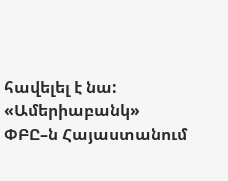հավելել է նա:
«Ամերիաբանկ» ՓԲԸ–ն Հայաստանում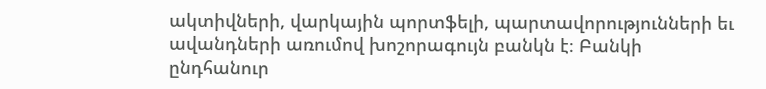ակտիվների, վարկային պորտֆելի, պարտավորությունների եւ ավանդների առումով խոշորագույն բանկն է։ Բանկի ընդհանուր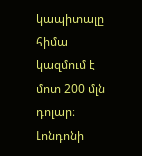կապիտալը հիմա կազմում է մոտ 200 մլն դոլար։
Լոնդոնի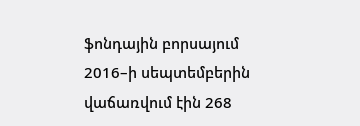ֆոնդային բորսայում 2016–ի սեպտեմբերին վաճառվում էին 268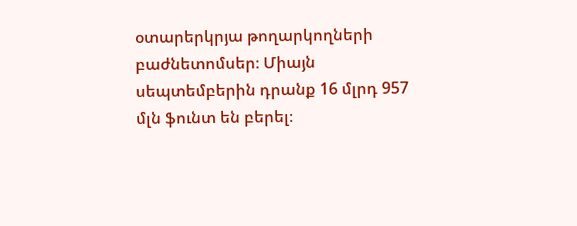օտարերկրյա թողարկողների բաժնետոմսեր։ Միայն սեպտեմբերին դրանք 16 մլրդ 957 մլն ֆունտ են բերել։